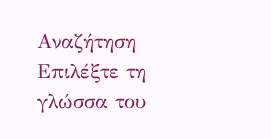Αναζήτηση
Επιλέξτε τη γλώσσα του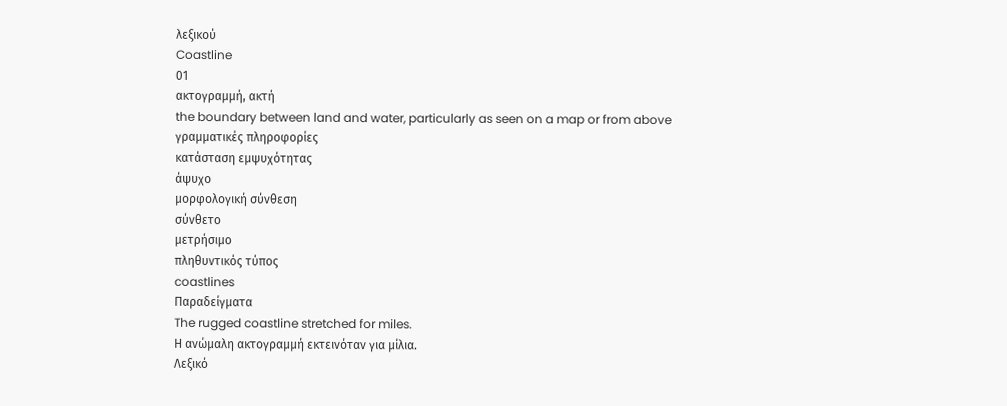λεξικού
Coastline
01
ακτογραμμή, ακτή
the boundary between land and water, particularly as seen on a map or from above
γραμματικές πληροφορίες
κατάσταση εμψυχότητας
άψυχο
μορφολογική σύνθεση
σύνθετο
μετρήσιμο
πληθυντικός τύπος
coastlines
Παραδείγματα
The rugged coastline stretched for miles.
Η ανώμαλη ακτογραμμή εκτεινόταν για μίλια.
Λεξικό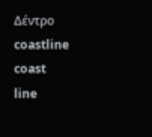Δέντρο
coastline
coast
line